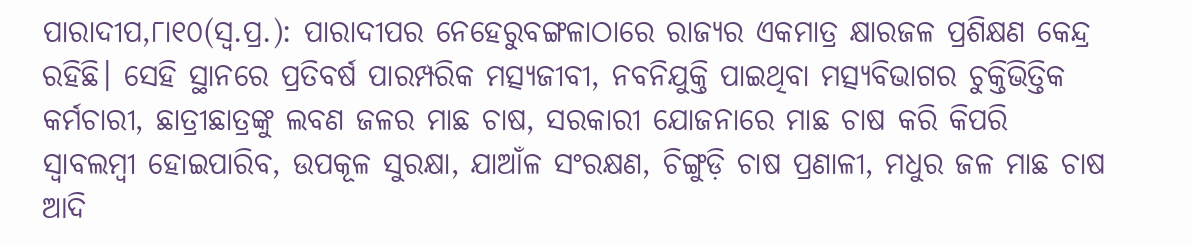ପାରାଦୀପ,୮ା୧୦(ସ୍ବ.ପ୍ର.): ପାରାଦୀପର ନେହେରୁବଙ୍ଗଳାଠାରେ ରାଜ୍ୟର ଏକମାତ୍ର କ୍ଷାରଜଳ ପ୍ରଶିକ୍ଷଣ କେନ୍ଦ୍ର ରହିଛି। ସେହି ସ୍ଥାନରେ ପ୍ରତିବର୍ଷ ପାରମ୍ପରିକ ମତ୍ସ୍ୟଜୀବୀ, ନବନିଯୁକ୍ତି ପାଇଥିବା ମତ୍ସ୍ୟବିଭାଗର ଚୁକ୍ତିଭିତ୍ତିକ କର୍ମଚାରୀ, ଛାତ୍ରୀଛାତ୍ରଙ୍କୁ ଲବଣ ଜଳର ମାଛ ଚାଷ, ସରକାରୀ ଯୋଜନାରେ ମାଛ ଚାଷ କରି କିପରି ସ୍ବାବଲମ୍ବୀ ହୋଇପାରିବ, ଉପକୂଳ ସୁରକ୍ଷା, ଯାଆଁଳ ସଂରକ୍ଷଣ, ଚିଙ୍ଗୁଡ଼ି ଚାଷ ପ୍ରଣାଳୀ, ମଧୁର ଜଳ ମାଛ ଚାଷ ଆଦି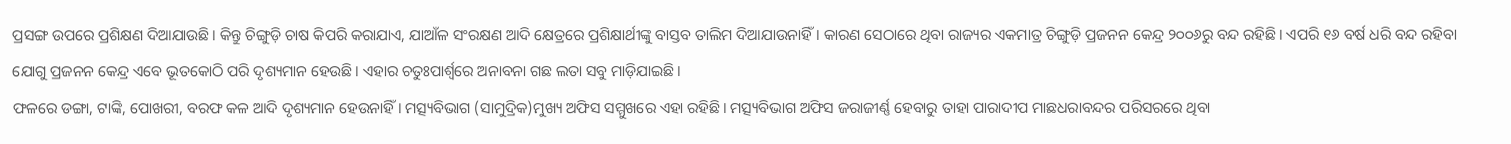ପ୍ରସଙ୍ଗ ଉପରେ ପ୍ରଶିକ୍ଷଣ ଦିଆଯାଉଛି। କିନ୍ତୁ ଚିଙ୍ଗୁଡ଼ି ଚାଷ କିପରି କରାଯାଏ, ଯାଆଁଳ ସଂରକ୍ଷଣ ଆଦି କ୍ଷେତ୍ରରେ ପ୍ରଶିକ୍ଷାର୍ଥୀଙ୍କୁ ବାସ୍ତବ ତାଲିମ ଦିଆଯାଉନାହିଁ। କାରଣ ସେଠାରେ ଥିବା ରାଜ୍ୟର ଏକମାତ୍ର ଚିଙ୍ଗୁଡ଼ି ପ୍ରଜନନ କେନ୍ଦ୍ର ୨୦୦୬ରୁ ବନ୍ଦ ରହିଛି। ଏପରି ୧୬ ବର୍ଷ ଧରି ବନ୍ଦ ରହିବା ଯୋଗୁ ପ୍ରଜନନ କେନ୍ଦ୍ର ଏବେ ଭୂତକୋଠି ପରି ଦୃଶ୍ୟମାନ ହେଉଛି। ଏହାର ଚତୁଃପାର୍ଶ୍ୱରେ ଅନାବନା ଗଛ ଲତା ସବୁ ମାଡ଼ିଯାଇଛି।
ଫଳରେ ଡଙ୍ଗା, ଟାଙ୍କି, ପୋଖରୀ, ବରଫ କଳ ଆଦି ଦୃଶ୍ୟମାନ ହେଉନାହିଁ। ମତ୍ସ୍ୟବିଭାଗ (ସାମୁଦ୍ରିକ)ମୁଖ୍ୟ ଅଫିସ ସମ୍ମୁଖରେ ଏହା ରହିଛି। ମତ୍ସ୍ୟବିଭାଗ ଅଫିସ ଜରାଜୀର୍ଣ୍ଣ ହେବାରୁ ତାହା ପାରାଦୀପ ମାଛଧରାବନ୍ଦର ପରିସରରେ ଥିବା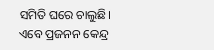ସମିତି ଘରେ ଚାଲୁଛି। ଏବେ ପ୍ରଜନନ କେନ୍ଦ୍ର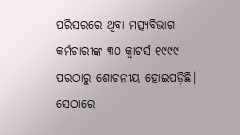ପରିସରରେ ଥିବା ମତ୍ସ୍ୟବିଭାଗ କର୍ମଚାରୀଙ୍କ ୩୦ କ୍ବାଟର୍ସ ୧୯୯୯ ପରଠାରୁ ଶୋଚନୀୟ ହୋଇପଡ଼ିଛି। ସେଠାରେ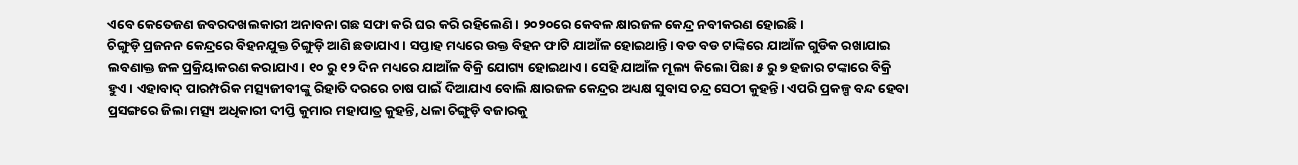ଏବେ କେତେଜଣ ଜବରଦଖଲକାରୀ ଅନାବନା ଗଛ ସଫା କରି ଘର କରି ରହିଲେଣି। ୨୦୨୦ରେ କେବଳ କ୍ଷାରଜଳ କେନ୍ଦ୍ର ନବୀକରଣ ହୋଇଛି।
ଚିଙ୍ଗୁଡ଼ି ପ୍ରଜନନ କେନ୍ଦ୍ରରେ ବିହନଯୁକ୍ତ ଚିଙ୍ଗୁଡ଼ି ଆଣି ଛଡାଯାଏ। ସପ୍ତାହ ମଧ୍ୟରେ ଉକ୍ତ ବିହନ ଫାଟି ଯାଆଁଳ ହୋଇଥାନ୍ତି। ବଡ ବଡ ଟାଙ୍କିରେ ଯାଆଁଳ ଗୁଡିକ ରଖାଯାଇ ଲବଣାକ୍ତ ଜଳ ପ୍ରକ୍ରିୟାକରଣ କରାଯାଏ। ୧୦ ରୁ ୧୨ ଦିନ ମଧ୍ୟରେ ଯାଆଁଳ ବିକ୍ରି ଯୋଗ୍ୟ ହୋଇଥାଏ। ସେହି ଯାଆଁଳ ମୂଲ୍ୟ କିଲୋ ପିଛା ୫ ରୁ ୭ ହଜାର ଟଙ୍କାରେ ବିକ୍ରି ହୁଏ। ଏହାବାଦ୍ ପାରମ୍ପରିକ ମତ୍ସ୍ୟଜୀବୀଙ୍କୁ ରିହାତି ଦରରେ ଚାଷ ପାଇଁ ଦିଆଯାଏ ବୋଲି କ୍ଷାରଜଳ କେନ୍ଦ୍ରର ଅଧ୍ୟକ୍ଷ ସୁବାସ ଚନ୍ଦ୍ର ସେଠୀ କୁହନ୍ତି। ଏପରି ପ୍ରକଳ୍ପ ବନ୍ଦ ହେବା ପ୍ରସଙ୍ଗରେ ଜିଲା ମତ୍ସ୍ୟ ଅଧିକାରୀ ଦୀପ୍ତି କୁମାର ମହାପାତ୍ର କୁହନ୍ତି, ଧଳା ଚିଙ୍ଗୁଡ଼ି ବଜାରକୁ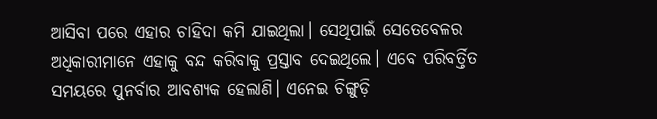ଆସିବା ପରେ ଏହାର ଚାହିଦା କମି ଯାଇଥିଲା। ସେଥିପାଇଁ ସେତେବେଳର ଅଧିକାରୀମାନେ ଏହାକୁ ବନ୍ଦ କରିବାକୁ ପ୍ରସ୍ତାବ ଦେଇଥିଲେ। ଏବେ ପରିବର୍ତ୍ତିତ ସମୟରେ ପୁନର୍ବାର ଆବଶ୍ୟକ ହେଲାଣି। ଏନେଇ ଚିଙ୍ଗୁଡ଼ି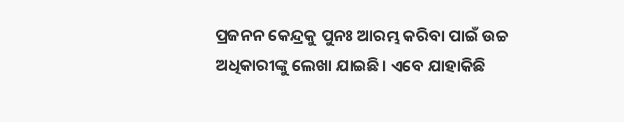ପ୍ରଜନନ କେନ୍ଦ୍ରକୁ ପୁନଃ ଆରମ୍ଭ କରିବା ପାଇଁ ଉଚ୍ଚ ଅଧିକାରୀଙ୍କୁ ଲେଖା ଯାଇଛି। ଏବେ ଯାହାକିଛି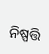ନିଷ୍ପତ୍ତି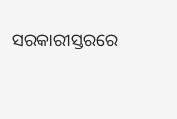ସରକାରୀସ୍ତରରେ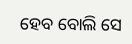ହେବ ବୋଲି ସେ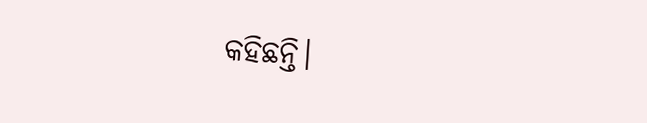କହିଛନ୍ତି।